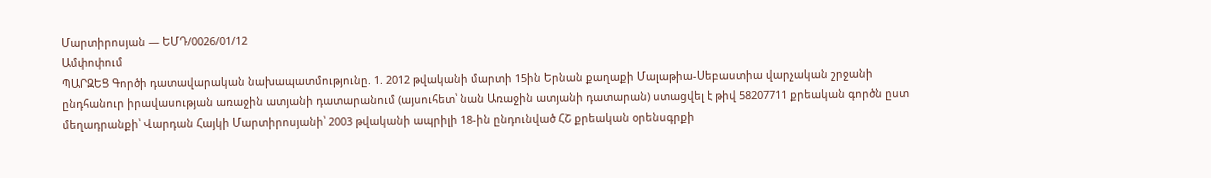Մարտիրոսյան — ԵՄԴ/0026/01/12
Ամփոփում
ՊԱՐԶԵՑ Գործի դատավարական նախապատմությունը. 1. 2012 թվականի մարտի 15ին Երնան քաղաքի Մալաթիա-Սեբաստիա վարչական շրջանի ընդհանուր իրավասության առաջին ատյանի դատարանում (այսուհետ՝ նան Առաջին ատյանի դատարան) ստացվել է թիվ 58207711 քրեական գործն ըստ մեղադրանքի՝ Վարդան Հայկի Մարտիրոսյանի՝ 2003 թվականի ապրիլի 18-ին ընդունված ՀՇ քրեական օրենսգրքի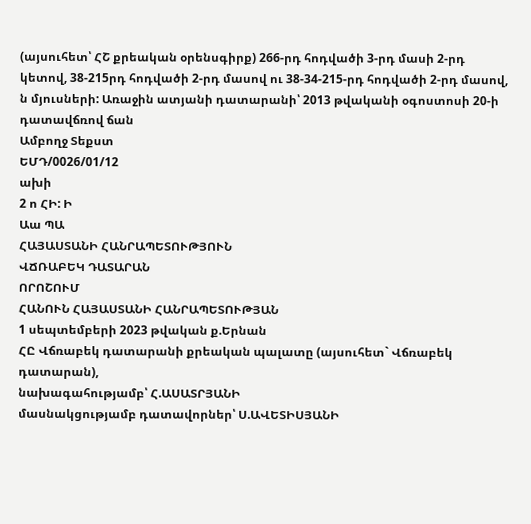(այսուհետ՝ ՀՇ քրեական օրենսգիրք) 266-րդ հոդվածի 3-րդ մասի 2-րդ կետով, 38-215րդ հոդվածի 2-րդ մասով ու 38-34-215-րդ հոդվածի 2-րդ մասով, ն մյուսների: Առաջին ատյանի դատարանի՝ 2013 թվականի օգոստոսի 20-ի դատավճռով ճան
Ամբողջ Տեքստ
ԵՄԴ/0026/01/12
ախի
2 ո ՀԻ: Ի
Աա ՊԱ
ՀԱՅԱՍՏԱՆԻ ՀԱՆՐԱՊԵՏՈՒԹՅՈՒՆ
ՎՃՌԱԲԵԿ ԴԱՏԱՐԱՆ
ՈՐՈՇՈՒՄ
ՀԱՆՈՒՆ ՀԱՅԱՍՏԱՆԻ ՀԱՆՐԱՊԵՏՈՒԹՅԱՆ
1 սեպտեմբերի 2023 թվական ք.Երնան
ՀԸ Վճռաբեկ դատարանի քրեական պալատը (այսուհետ` Վճռաբեկ
դատարան),
նախագահությամբ՝ Հ.ԱՍԱՏՐՅԱՆԻ
մասնակցությամբ դատավորներ՝ Ս.ԱՎԵՏԻՍՅԱՆԻ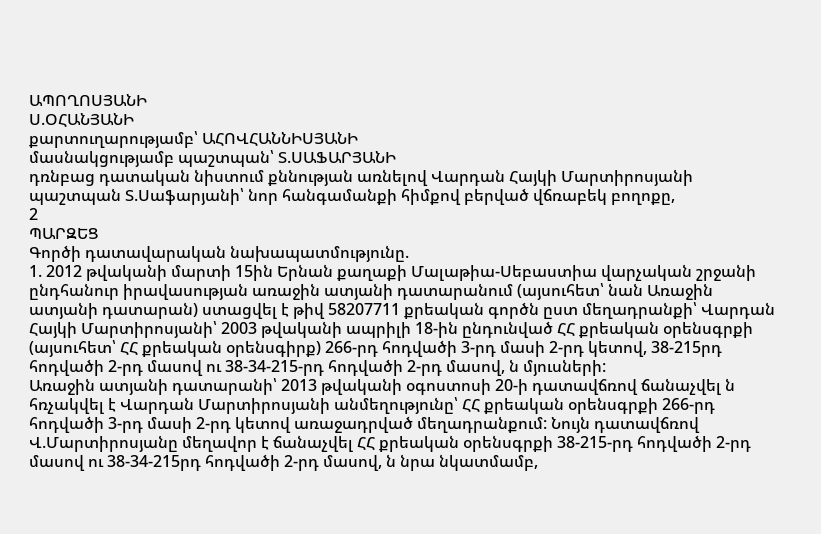ԱՊՈՂՈՍՅԱՆԻ
Ս.ՕՀԱՆՅԱՆԻ
քարտուղարությամբ՝ ԱՀՈՎՀԱՆՆԻՍՅԱՆԻ
մասնակցությամբ պաշտպան՝ Տ.ՍԱՖԱՐՅԱՆԻ
դռնբաց դատական նիստում քննության առնելով Վարդան Հայկի Մարտիրոսյանի պաշտպան Տ.Սաֆարյանի՝ նոր հանգամանքի հիմքով բերված վճռաբեկ բողոքը,
2
ՊԱՐԶԵՑ
Գործի դատավարական նախապատմությունը.
1. 2012 թվականի մարտի 15ին Երնան քաղաքի Մալաթիա-Սեբաստիա վարչական շրջանի ընդհանուր իրավասության առաջին ատյանի դատարանում (այսուհետ՝ նան Առաջին ատյանի դատարան) ստացվել է թիվ 58207711 քրեական գործն ըստ մեղադրանքի՝ Վարդան Հայկի Մարտիրոսյանի՝ 2003 թվականի ապրիլի 18-ին ընդունված ՀՀ քրեական օրենսգրքի (այսուհետ՝ ՀՀ քրեական օրենսգիրք) 266-րդ հոդվածի 3-րդ մասի 2-րդ կետով, 38-215րդ հոդվածի 2-րդ մասով ու 38-34-215-րդ հոդվածի 2-րդ մասով, ն մյուսների:
Առաջին ատյանի դատարանի՝ 2013 թվականի օգոստոսի 20-ի դատավճռով ճանաչվել ն հռչակվել է Վարդան Մարտիրոսյանի անմեղությունը՝ ՀՀ քրեական օրենսգրքի 266-րդ հոդվածի 3-րդ մասի 2-րդ կետով առաջադրված մեղադրանքում: Նույն դատավճռով Վ.Մարտիրոսյանը մեղավոր է ճանաչվել ՀՀ քրեական օրենսգրքի 38-215-րդ հոդվածի 2-րդ մասով ու 38-34-215րդ հոդվածի 2-րդ մասով, ն նրա նկատմամբ,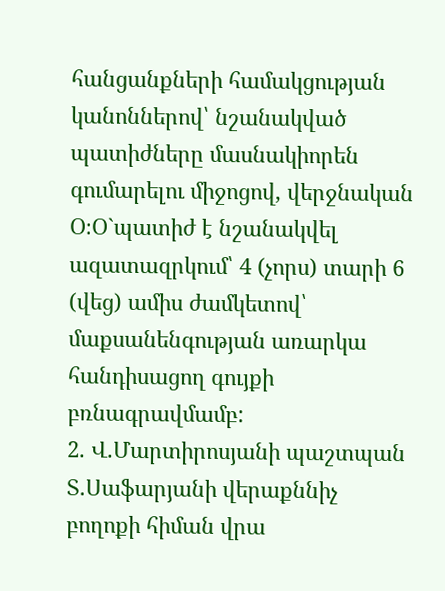հանցանքների համակցության կանոններով՝ նշանակված պատիժները մասնակիորեն գումարելու միջոցով, վերջնական Օ։Օ`պատիժ է նշանակվել ազատազրկում՝ 4 (չորս) տարի 6 (վեց) ամիս ժամկետով՝ մաքսանենգության առարկա հանդիսացող գույքի բռնագրավմամբ:
2. Վ.Մարտիրոսյանի պաշտպան Տ.Սաֆարյանի վերաքննիչ բողոքի հիման վրա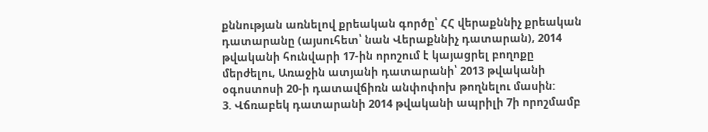քննության առնելով քրեական գործը՝ ՀՀ վերաքննիչ քրեական դատարանը (այսուհետ՝ նան Վերաքննիչ դատարան), 2014 թվականի հունվարի 17-ին որոշում է կայացրել բողոքը մերժելու, Առաջին ատյանի դատարանի՝ 2013 թվականի օգոստոսի 20-ի դատավճիռն անփոփոխ թողնելու մասին:
3. Վճռաբեկ դատարանի 2014 թվականի ապրիլի 7ի որոշմամբ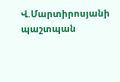Վ.Մարտիրոսյանի պաշտպան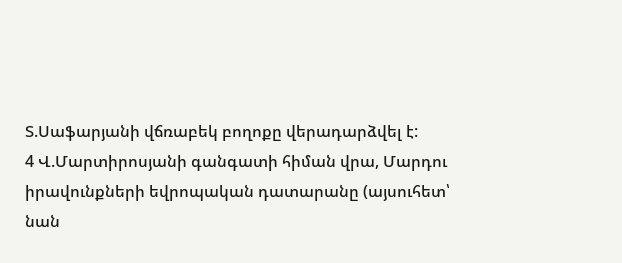Տ.Սաֆարյանի վճռաբեկ բողոքը վերադարձվել է:
4 Վ.Մարտիրոսյանի գանգատի հիման վրա, Մարդու իրավունքների եվրոպական դատարանը (այսուհետ՝ նան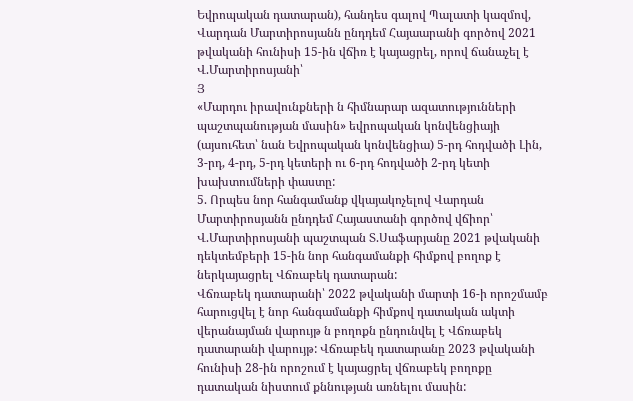Եվրոպական դատարան), հանդես գալով Պալատի կազմով, Վարդան Մարտիրոսյանն ընդդեմ Հայաարանի գործով 2021 թվականի հունիսի 15-ին վճիռ է կայացրել, որով ճանաչել է Վ.Մարտիրոսյանի՝
Յ
«Մարդու իրավունքների ն հիմնարար ազատությունների պաշտպանության մասին» եվրոպական կոնվենցիայի (այսուհետ՝ նան Եվրոպական կոնվենցիա) 5-րդ հոդվածի Լին, 3-րդ, 4-րդ, 5-րդ կետերի ու 6-րդ հոդվածի 2-րդ կետի խախտումների փաստը:
5. Որպես նոր հանգամանք վկայակոչելով Վարդան Մարտիրոսյանն ընդդեմ Հայաստանի գործով վճիոր՝ Վ.Մարտիրոսյանի պաշտպան Տ.Սաֆարյանը 2021 թվականի դեկտեմբերի 15-ին նոր հանգամանքի հիմքով բողոք է ներկայացրել Վճռաբեկ դատարան:
Վճռաբեկ դատարանի՝ 2022 թվականի մարտի 16-ի որոշմամբ հարուցվել է նոր հանգամանքի հիմքով դատական ակտի վերանայման վարույթ ն բողոքն ընդունվել է Վճռաբեկ դատարանի վարույթ: Վճռաբեկ դատարանը 2023 թվականի հունիսի 28-ին որոշում է կայացրել վճռաբեկ բողոքը դատական նիստում քննության առնելու մասին: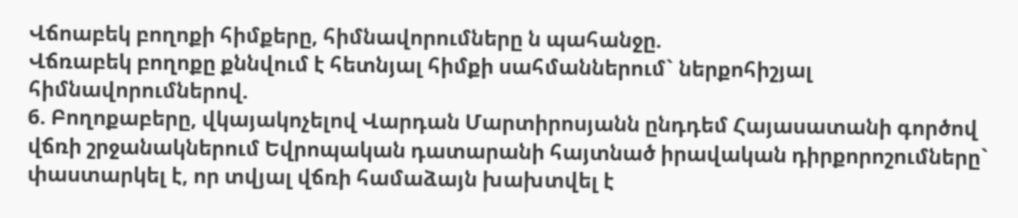Վճոաբեկ բողոքի հիմքերը, հիմնավորումները ն պահանջը.
Վճռաբեկ բողոքը քննվում է հետնյալ հիմքի սահմաններում` ներքոհիշյալ հիմնավորումներով.
6. Բողոքաբերը, վկայակոչելով Վարդան Մարտիրոսյանն ընդդեմ Հայասատանի գործով վճռի շրջանակներում Եվրոպական դատարանի հայտնած իրավական դիրքորոշումները` փաստարկել է, որ տվյալ վճռի համաձայն խախտվել է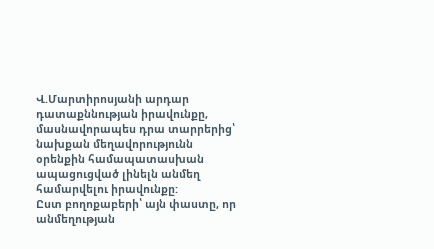Վ.Մարտիրոսյանի արդար դատաքննության իրավունքը, մասնավորապես դրա տարրերից՝ նախքան մեղավորությունն օրենքին համապատասխան ապացուցված լինելն անմեղ համարվելու իրավունքը:
Ըստ բողոքաբերի՝ այն փաստը, որ անմեղության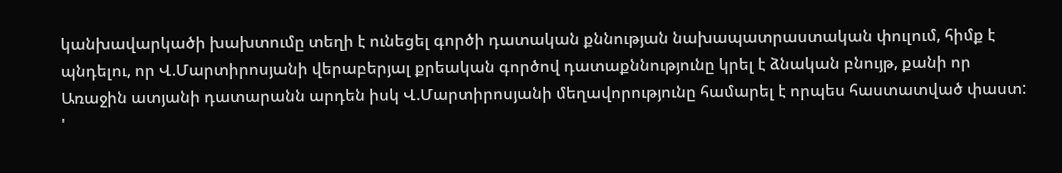կանխավարկածի խախտումը տեղի է ունեցել գործի դատական քննության նախապատրաստական փուլում, հիմք է պնդելու, որ Վ.Մարտիրոսյանի վերաբերյալ քրեական գործով դատաքննությունը կրել է ձնական բնույթ, քանի որ Առաջին ատյանի դատարանն արդեն իսկ Վ.Մարտիրոսյանի մեղավորությունը համարել է որպես հաստատված փաստ:
'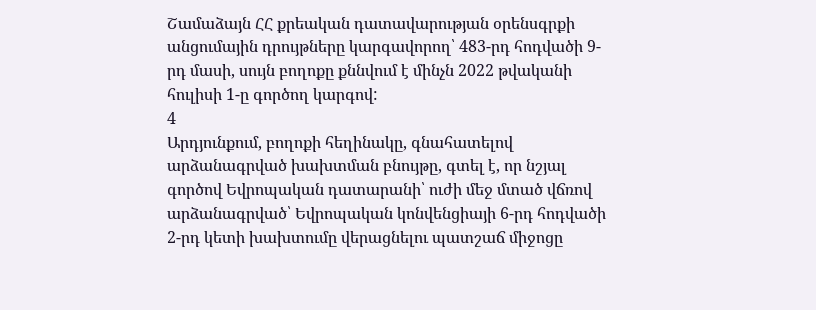Շամաձայն ՀՀ քրեական դատավարության օրենսգրքի անցումային դրույթները կարգավորող՝ 483-րդ հոդվածի 9-րդ մասի, սույն բողոքը քննվում է մինչն 2022 թվականի հուլիսի 1-ը գործող կարգով:
4
Արդյունքում, բողոքի հեղինակը, գնահատելով արձանագրված խախտման բնույթը, գտել է, որ նշյալ գործով Եվրոպական դատարանի՝ ուժի մեջ մտած վճռով արձանագրված՝ Եվրոպական կոնվենցիայի 6-րդ հոդվածի 2-րդ կետի խախտումը վերացնելու պատշաճ միջոցը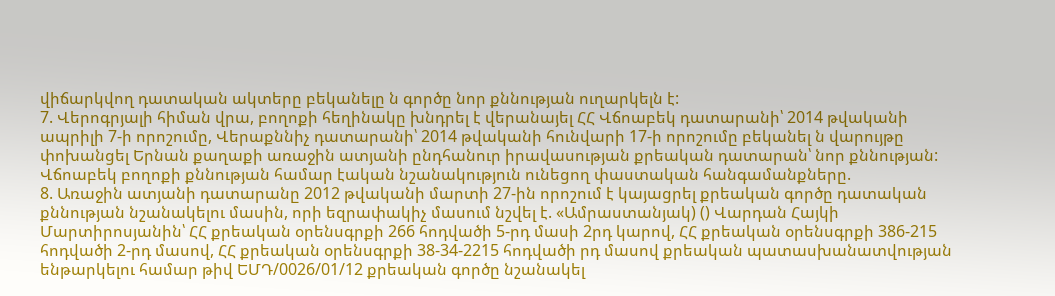վիճարկվող դատական ակտերը բեկանելը ն գործը նոր քննության ուղարկելն է:
7. Վերոգրյալի հիման վրա, բողոքի հեղինակը խնդրել է վերանայել ՀՀ Վճոաբեկ դատարանի՝ 2014 թվականի ապրիլի 7-ի որոշումը, Վերաքննիչ դատարանի՝ 2014 թվականի հունվարի 17-ի որոշումը բեկանել ն վարույթը փոխանցել Երնան քաղաքի առաջին ատյանի ընդհանուր իրավասության քրեական դատարան՝ նոր քննության:
Վճոաբեկ բողոքի քննության համար էական նշանակություն ունեցող փաստական հանգամանքները.
8. Առաջին ատյանի դատարանը 2012 թվականի մարտի 27-ին որոշում է կայացրել քրեական գործը դատական քննության նշանակելու մասին, որի եզրափակիչ մասում նշվել է. «Ամրաստանյակ) () Վարդան Հայկի Մարտիրոսյանին՝ ՀՀ քրեական օրենսգրքի 266 հոդվածի 5-րդ մասի 2րդ կարով, ՀՀ քրեական օրենսգրքի 386-215 հոդվածի 2-րդ մասով, ՀՀ քրեական օրենսգրքի 38-34-2215 հոդվածի րդ մասով քրեական պատասխանատվության ենթարկելու համար թիվ ԵՄԴ/0026/01/12 քրեական գործը նշանակել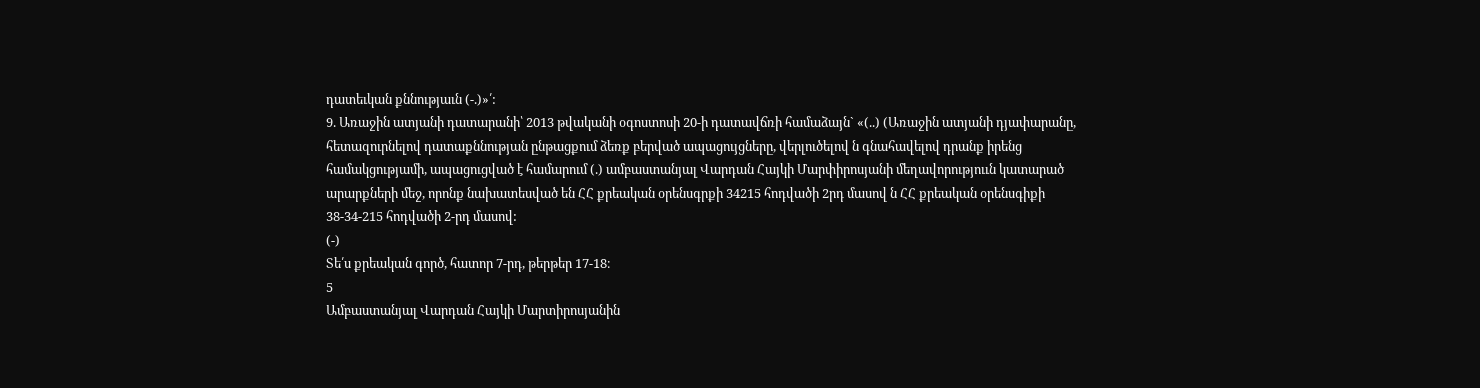դատեւկան քննությաւն (-.)»՛:
9. Առաջին ատյանի դատարանի՝ 2013 թվականի օգոստոսի 20-ի դատավճռի համաձայն` «(..) (Առաջին ատյանի դյափարանը, հետազուրնելով դատաքննության ընթացքում ձեռք բերված ապացույցները, վերլուծելով ն գնահավելով դրանք իրենց համակցությամի, ապացուցված է համարում (.) ամբաստանյալ Վարդան Հայկի Մարփիրոսյանի մեղավորություւն կատարած արարքների մեջ, որոնք նախատեսված են ՀՀ քրեական օրենսգրքի 34215 հոդվածի 2րդ մասով ն ՀՀ քրեական օրենսգիքի 38-34-215 հոդվածի 2-րդ մասով:
(-)
Տե՛ս քրեական գործ, հատոր 7-րդ, թերթեր 17-18։
5
Ամբաստանյալ Վարդան Հայկի Մարտիրոսյանին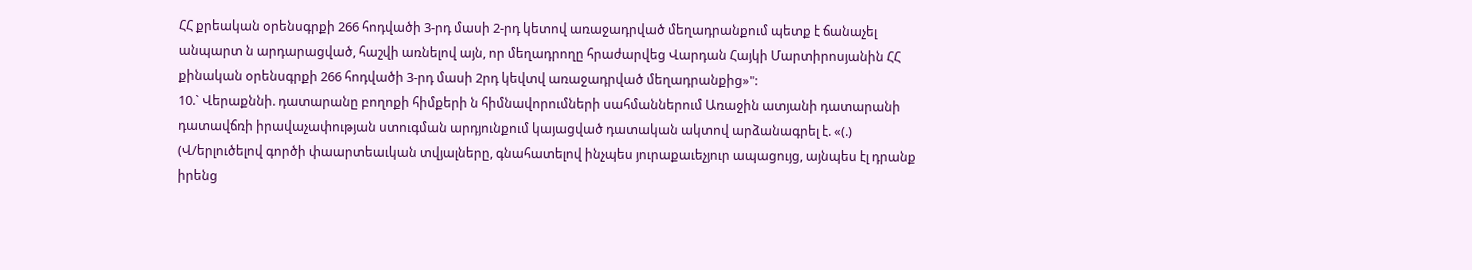ՀՀ քրեական օրենսգրքի 266 հոդվածի 3-րդ մասի 2-րդ կետով առաջադրված մեղադրանքում պետք է ճանաչել անպարտ ն արդարացված, հաշվի առնելով այն, որ մեղադրողը հրաժարվեց Վարդան Հայկի Մարտիրոսյանին ՀՀ քինական օրենսգրքի 266 հոդվածի 3-րդ մասի 2րդ կեվտվ առաջադրված մեղադրանքից»":
10.` Վերաքննի. դատարանը բողոքի հիմքերի ն հիմնավորումների սահմաններում Առաջին ատյանի դատարանի դատավճռի իրավաչափության ստուգման արդյունքում կայացված դատական ակտով արձանագրել է. «(.) (Վ/երլուծելով գործի փաարտեաւկան տվյալները, գնահատելով ինչպես յուրաքաւեչյուր ապացույց, այնպես էլ դրանք իրենց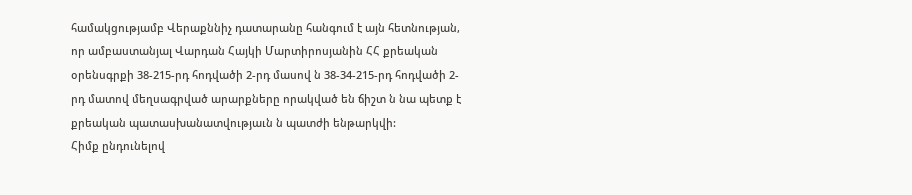համակցությամբ Վերաքննիչ դատարանը հանգում է այն հետնության, որ ամբաստանյալ Վարդան Հայկի Մարտիրոսյանին ՀՀ քրեական օրենսգրքի 38-215-րդ հոդվածի 2-րդ մասով ն 38-34-215-րդ հոդվածի 2-րդ մատով մեղսագրված արարքները որակված են ճիշտ ն նա պետք է քրեական պատասխանատվությաւն ն պատժի ենթարկվի:
Հիմք ընդունելով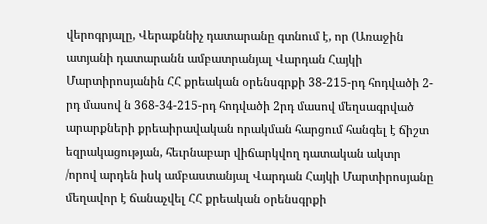վերոգրյալը, Վերաքննիչ դատարանը գտնում է, որ (Առաջին ատյանի դատարանն ամբատրանյալ Վարդան Հայկի Մարտիրոսյանին ՀՀ քրեական օրենսգրքի 38-215-րդ հոդվածի 2-րդ մասով ն 368-34-215-րդ հոդվածի 2րդ մասով մեղսագրված արարքների քրեաիրավական որակման հարցում հանգել է ճիշտ եզրակացության, հեւրնաբար վիճարկվող դատական ակտր /որով արդեն իսկ ամբաստանյալ Վարդան Հայկի Մարտիրոսյանը մեղավոր է ճանաչվել ՀՀ քրեական օրենսգրքի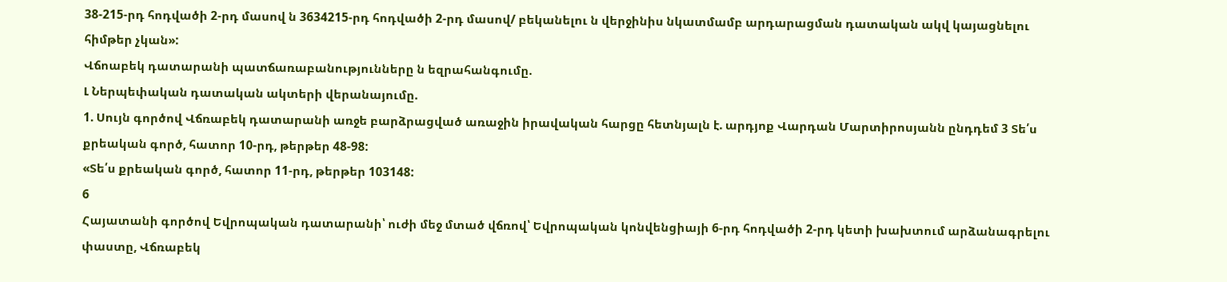38-215-րդ հոդվածի 2-րդ մասով ն 3634215-րդ հոդվածի 2-րդ մասով/ բեկանելու ն վերջինիս նկատմամբ արդարացման դատական ակվ կայացնելու հիմթեր չկան»:
Վճոաբեկ դատարանի պատճառաբանությունները ն եզրահանգումը.
Լ Ներպեփական դատական ակտերի վերանայումը.
1. Սույն գործով Վճռաբեկ դատարանի առջե բարձրացված առաջին իրավական հարցը հետնյալն է. արդյոք Վարդան Մարտիրոսյանն ընդդեմ 3 Տե՛ս քրեական գործ, հատոր 10-րդ, թերթեր 48-98:
«Տե՛ս քրեական գործ, հատոր 11-րդ, թերթեր 103148:
6
Հայատանի գործով Եվրոպական դատարանի՝ ուժի մեջ մտած վճռով՝ Եվրոպական կոնվենցիայի 6-րդ հոդվածի 2-րդ կետի խախտում արձանագրելու փաստը, Վճռաբեկ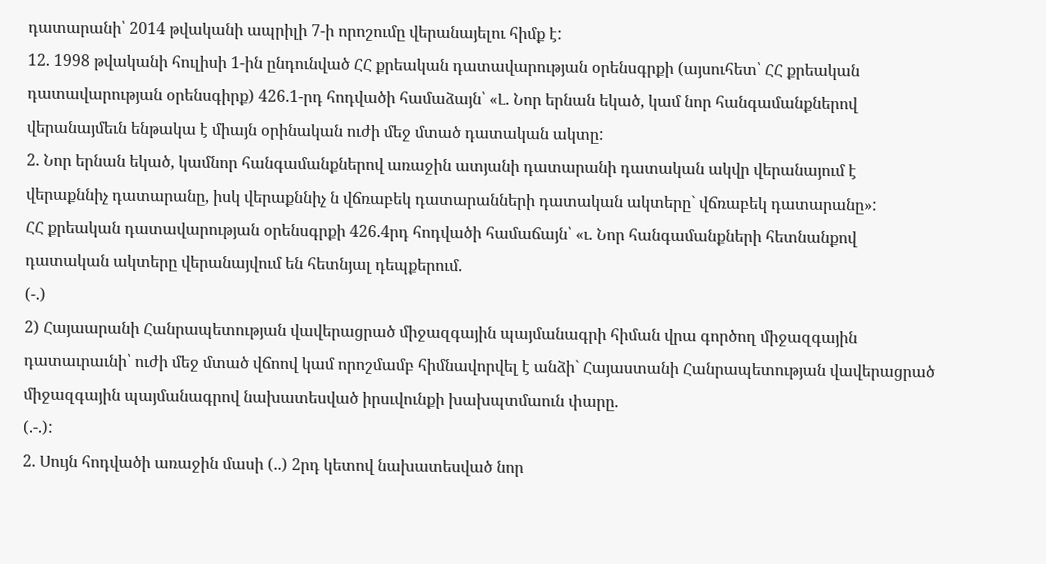դատարանի՝ 2014 թվականի ապրիլի 7-ի որոշումը վերանայելու հիմք է:
12. 1998 թվականի հուլիսի 1-ին ընդունված ՀՀ քրեական դատավարության օրենսգրքի (այսուհետ՝ ՀՀ քրեական դատավարության օրենսգիրք) 426.1-րդ հոդվածի համաձայն՝ «Լ. Նոր երնան եկած, կամ նոր հանգամանքներով վերանայմեւն ենթակա է միայն օրինական ուժի մեջ մտած դատական ակտը:
2. Նոր երնան եկած, կամնոր հանգամանքներով առաջին ատյանի դատարանի դատական ակվր վերանայում է վերաքննիչ դատարանը, իսկ վերաքննիչ ն վճռաբեկ դատարանների դատական ակտերը` վճռաբեկ դատարանը»:
ՀՀ քրեական դատավարության օրենսգրքի 426.4րդ հոդվածի համաճայն՝ «ւ. Նոր հանգամանքների հետնանքով դատական ակտերը վերանայվում են հետնյալ դեպքերում.
(-.)
2) Հայաարանի Հանրապետության վավերացրած միջազգային պայմանագրի հիման վրա գործող միջազգային դատաւրաւնի՝ ուժի մեջ մտած վճոով կամ որոշմամբ հիմնավորվել է անձի` Հայաստանի Հանրապետության վավերացրած միջազգային պայմանագրով նախատեսված իրսւվունքի խախպտմաուն փարը.
(.-.):
2. Սույն հոդվածի առաջին մասի (..) 2րդ կետով նախատեսված նոր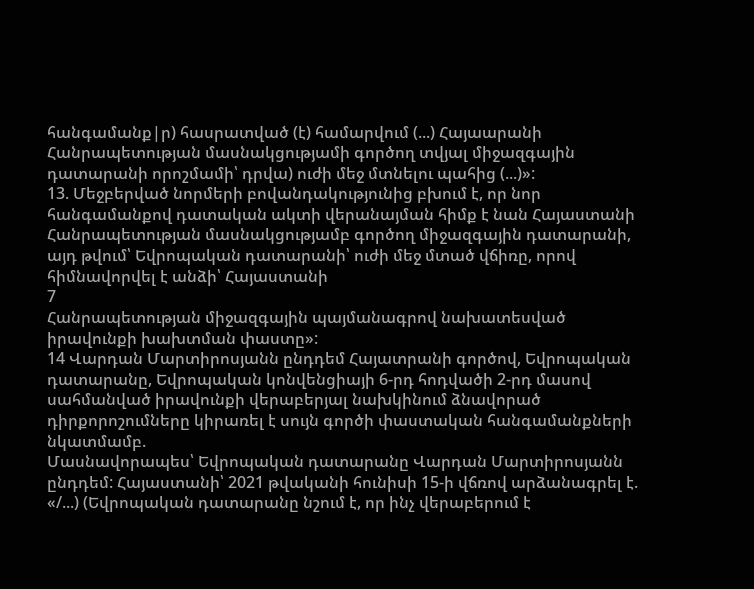հանգամանք|ր) հասրատված (է) համարվում (...) Հայաարանի Հանրապետության մասնակցությամի գործող տվյալ միջազգային դատարանի որոշմամի՝ դրվա) ուժի մեջ մտնելու պահից (...)»:
13. Մեջբերված նորմերի բովանդակությունից բխում է, որ նոր հանգամանքով դատական ակտի վերանայման հիմք է նան Հայաստանի Հանրապետության մասնակցությամբ գործող միջազգային դատարանի, այդ թվում՝ Եվրոպական դատարանի՝ ուժի մեջ մտած վճիռը, որով հիմնավորվել է անձի՝ Հայաստանի
7
Հանրապետության միջազգային պայմանագրով նախատեսված իրավունքի խախտման փաստը»:
14 Վարդան Մարտիրոսյանն ընդդեմ Հայատրանի գործով, Եվրոպական դատարանը, Եվրոպական կոնվենցիայի 6-րդ հոդվածի 2-րդ մասով սահմանված իրավունքի վերաբերյալ նախկինում ձնավորած դիրքորոշումները կիրառել է սույն գործի փաստական հանգամանքների նկատմամբ.
Մասնավորապես՝ Եվրոպական դատարանը Վարդան Մարտիրոսյանն ընդդեմ: Հայաստանի՝ 2021 թվականի հունիսի 15-ի վճռով արձանագրել է. «/...) (Եվրոպական դատարանը նշում է, որ ինչ վերաբերում է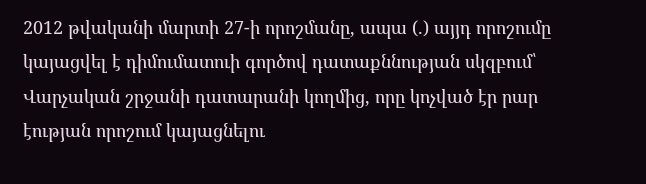2012 թվականի մարտի 27-ի որոշմանը, ապա (.) այյդ որոշումը կայացվել է դիմումատուի գործով դատաքննության սկզբում՝ Վարչական շրջանի դատարանի կողմից, որը կոչված էր րար էության որոշում կայացնելու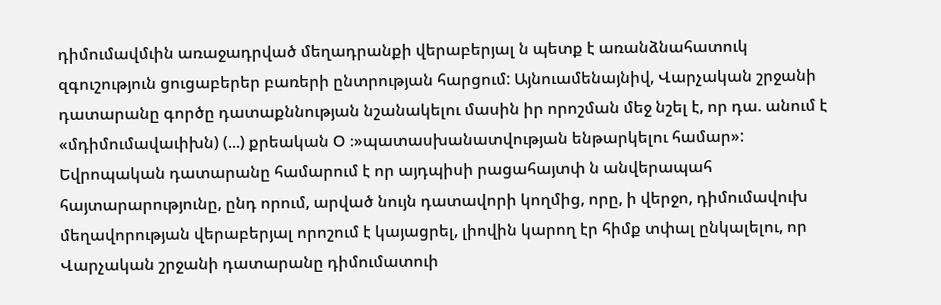դիմումավմւին առաջադրված մեղադրանքի վերաբերյալ ն պետք է առանձնահատուկ զգուշություն ցուցաբերեր բառերի ընտրության հարցում: Այնուամենայնիվ, Վարչական շրջանի դատարանը գործը դատաքննության նշանակելու մասին իր որոշման մեջ նշել է, որ դա. անում է «մդիմումավաւիխն) (...) քրեական Օ ։»պատասխանատվության ենթարկելու համար»: Եվրոպական դատարանը համարում է որ այդպիսի րացահայտփ ն անվերապահ
հայտարարությունը, ընդ որում, արված նույն դատավորի կողմից, որը, ի վերջո, դիմումավուխ մեղավորության վերաբերյալ որոշում է կայացրել, լիովին կարող էր հիմք տփալ ընկալելու, որ Վարչական շրջանի դատարանը դիմումատուի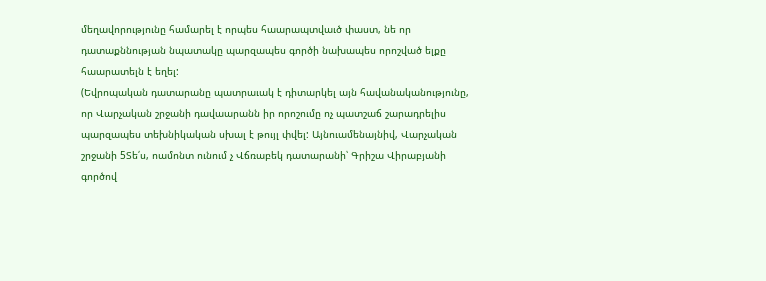մեղավորությունը համարել է որպես հաարապտվաւծ փաստ, նե որ դատաքննության նպատակը պարզապես գործի նախապես որոշված ելքը հաարատելն է եղել:
(Եվրոպական դատարանը պատրաւակ է դիտարկել այն հավանականությունը, որ Վարչական շրջանի դավաարանն իր որոշումը ոչ պատշաճ շարադրելիս պարզապես տեխնիկական սխալ է թույլ փվել: Այնուամենայնիվ, Վարչական շրջանի 5Տե՛ս, ոամոնտ ունում չ Վճռաբեկ դատարանի՝ Գրիշա Վիրաբյանի գործով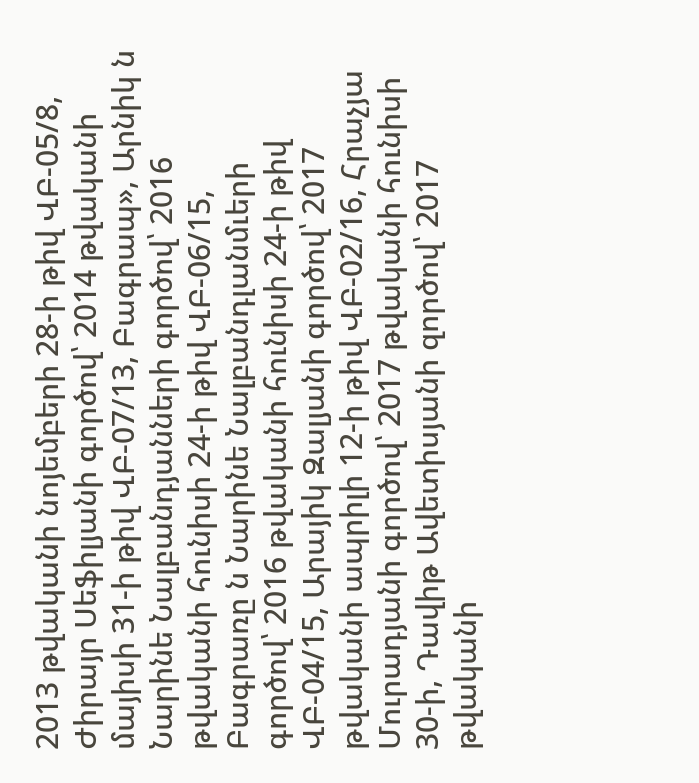2013 թվականի նոյեմբերի 28-ի թիվ ՎԲ-05/8, Ժիրայր Սեֆիլյանի գործով՝ 2014 թվականի մայիսի 31-ի թիվ ՎԲ-07/13, Բագրապ», Արնիկ ն Նարինե Նալբանդյանների գործով՝ 2016 թվականի հունիսի 24-ի թիվ ՎԲ-06/15, Բագրառը ն Նարինե Նալբանդլանմւերի գործով՝ 2016 թվականի հունիսի 24-ի թիվ ՎԲ-04/15, Արայիկ Զալյանի գործով՝ 2017 թվականի ապրիլի 12-ի թիվ ՎԲ-02/16, Հրաչյա Մուրադյանի գործով՝ 2017 թվականի հունիսի 30-ի, Դավիթ Ավետիսյանի զործով՝ 2017 թվականի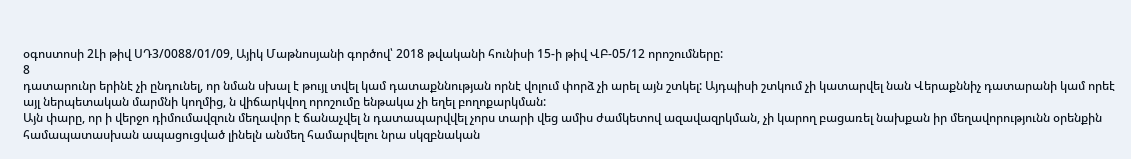օգոստոսի 2Լի թիվ ՍԴ3/0088/01/09, Այիկ Մաթնոսյանի գործով՝ 2018 թվականի հունիսի 15-ի թիվ ՎԲ-05/12 որոշումները:
8
դատարունր երինէ չի ընդունել, որ նման սխալ է թույլ տվել կամ դատաքննության որնէ վոլում փորձ չի արել այն շտկել: Այդպիսի շտկում չի կատարվել նան Վերաքննիչ դատարանի կամ որեէ այլ ներպետական մարմնի կողմից, ն վիճարկվող որոշումը ենթակա չի եղել բողոքարկման:
Այն փարը, որ ի վերջո դիմումավզուն մեղավոր է ճանաչվել ն դատապարվվել չորս տարի վեց ամիս ժամկետով ազավազրկման, չի կարող բացառել նախքան իր մեղավորությունն օրենքին համապատասխան ապացուցված լինելն անմեղ համարվելու նրա սկզբնական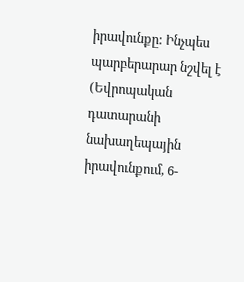իրավունքը: Ինչպես պարբերարար նշվել է (Եվրոպական դատարանի նախաղեպային իրավունքում, 6-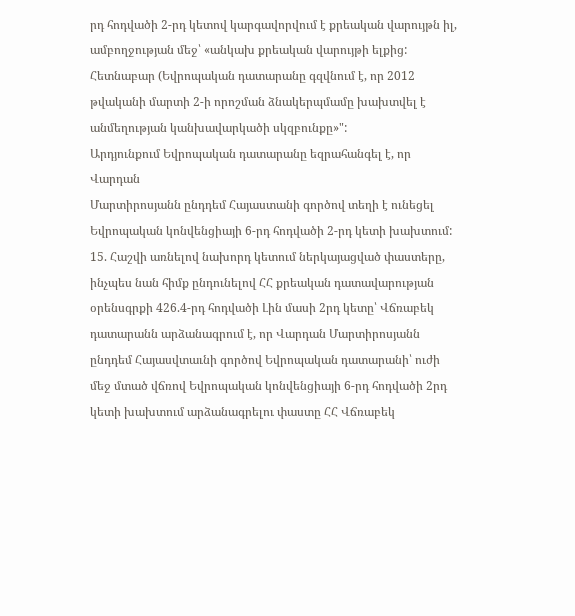րդ հոդվածի 2-րդ կետով կարգավորվում է քրեական վարույթն իլ, ամբողջության մեջ՝ «անկախ քրեական վարույթի ելքից:
Հետնաբար (Եվրոպական դատարանը գզվնում է, որ 2012 թվականի մարտի 2-ի որոշման ձնակերպմամը խախտվել է անմեղության կանխավարկածի սկզբունքը»":
Արդյունքում Եվրոպական դատարանը եզրահանգել է, որ Վարդան
Մարտիրոսյանն ընդդեմ Հայաստանի գործով տեղի է ունեցել Եվրոպական կոնվենցիայի 6-րդ հոդվածի 2-րդ կետի խախտում:
15. Հաշվի առնելով նախորդ կետում ներկայացված փաստերը, ինչպես նան հիմք ընդունելով ՀՀ քրեական դատավարության օրենսգրքի 426.4-րդ հոդվածի Լին մասի 2րդ կետը՝ Վճռաբեկ դատարանն արձանագրում է, որ Վարդան Մարտիրոսյանն ընդդեմ Հայասվտաւնի գործով Եվրոպական դատարանի՝ ուժի մեջ մտած վճռով Եվրոպական կոնվենցիայի 6-րդ հոդվածի 2րդ կետի խախտում արձանագրելու փաստը ՀՀ Վճռաբեկ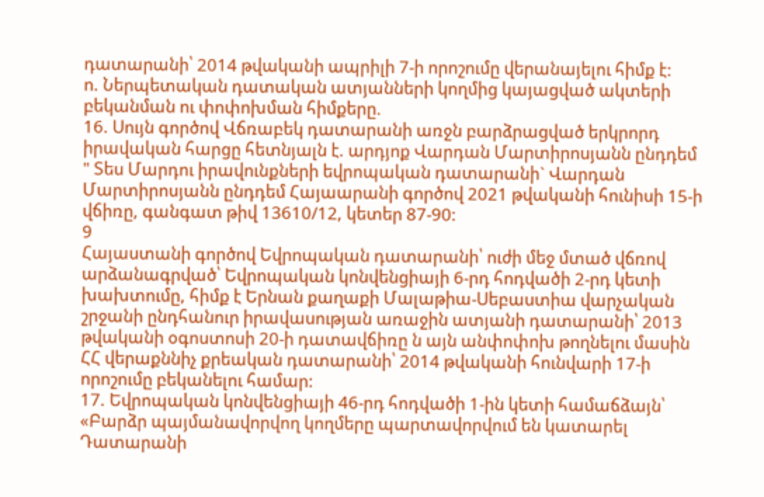դատարանի՝ 2014 թվականի ապրիլի 7-ի որոշումը վերանայելու հիմք է:
ո. Ներպետական դատական ատյանների կողմից կայացված ակտերի
բեկանման ու փոփոխման հիմքերը.
16. Սույն գործով Վճռաբեկ դատարանի առջն բարձրացված երկրորդ իրավական հարցը հետնյալն է. արդյոք Վարդան Մարտիրոսյանն ընդդեմ " Տես Մարդու իրավունքների եվրոպական դատարանի` Վարդան Մարտիրոսյանն ընդդեմ Հայաարանի գործով 2021 թվականի հունիսի 15-ի վճիռը, գանգատ թիվ 13610/12, կետեր 87-90:
9
Հայաստանի գործով Եվրոպական դատարանի՝ ուժի մեջ մտած վճռով արձանագրված՝ Եվրոպական կոնվենցիայի 6-րդ հոդվածի 2-րդ կետի խախտումը, հիմք է Երնան քաղաքի Մալաթիա-Սեբաստիա վարչական շրջանի ընդհանուր իրավասության առաջին ատյանի դատարանի՝ 2013 թվականի օգոստոսի 20-ի դատավճիռը ն այն անփոփոխ թողնելու մասին ՀՀ վերաքննիչ քրեական դատարանի՝ 2014 թվականի հունվարի 17-ի որոշումը բեկանելու համար:
17. Եվրոպական կոնվենցիայի 46-րդ հոդվածի 1-ին կետի համաճձայն՝ «Բարձր պայմանավորվող կողմերը պարտավորվում են կատարել Դատարանի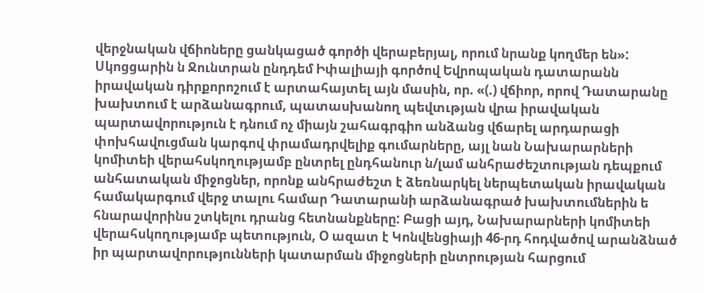վերջնական վճիոները ցանկացած գործի վերաբերյալ, որում նրանք կողմեր են»:
Սկոցցարին ն Ջունտրան ընդդեմ Իփալիայի գործով Եվրոպական դատարանն իրավական դիրքորոշում է արտահայտել այն մասին, որ. «(.) վճիոր, որով Դատարանը խախտում է արձանագրում, պատասխանող պեվտւթյան վրա իրավական պարտավորություն է դնում ոչ միայն շահագրգիո անձանց վճարել արդարացի փոխհավուցման կարգով փրամադրվելիք գումարները, այլ նան Նախարարների կոմիտեի վերահսկողությամբ ընտրել ընդհանուր ն/լամ անհրաժեշտության դեպքում անհատական միջոցներ, որոնք անհրաժեշտ է ձեռնարկել ներպետական իրավական համակարգում վերջ տալու համար Դատարանի արձանագրած խախտումներին ե հնարավորինս շտկելու դրանց հետնանքները: Բացի այդ, Նախարարների կոմիտեի վերահսկողությամբ պետություն, Օ ազատ է Կոնվենցիայի 46-րդ հոդվածով արանձնած իր պարտավորությունների կատարման միջոցների ընտրության հարցում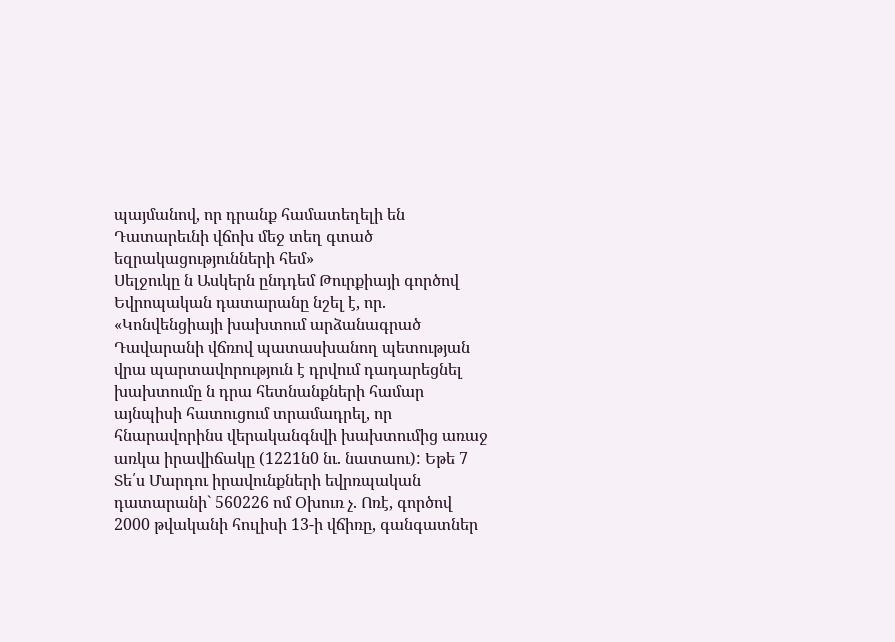պայմանով, որ դրանք համատեղելի են Դատարեւնի վճոխ մեջ տեղ գտած եզրակացությունների հեմ»
Սելջուկը ն Ասկերն ընդդեմ Թուրքիայի գործով Եվրոպական դատարանը նշել է, որ. «Կոնվենցիայի խախտում արձանագրած Դավարանի վճռով պատասխանող պետության վրա պարտավորություն է դրվում դադարեցնել խախտումը ն դրա հետնանքների համար այնպիսի հատուցում տրամադրել, որ հնարավորինս վերականգնվի խախտումից առաջ առկա իրավիճակը (1221ն0 նւ. նատաու): Եթե 7 Տե՛ս Մարդու իրավունքների եվրռպական դատարանի` 560226 ոմ Օխուռ չ. Ոռէ, գործով 2000 թվականի հուլիսի 13-ի վճիռը, գանգատներ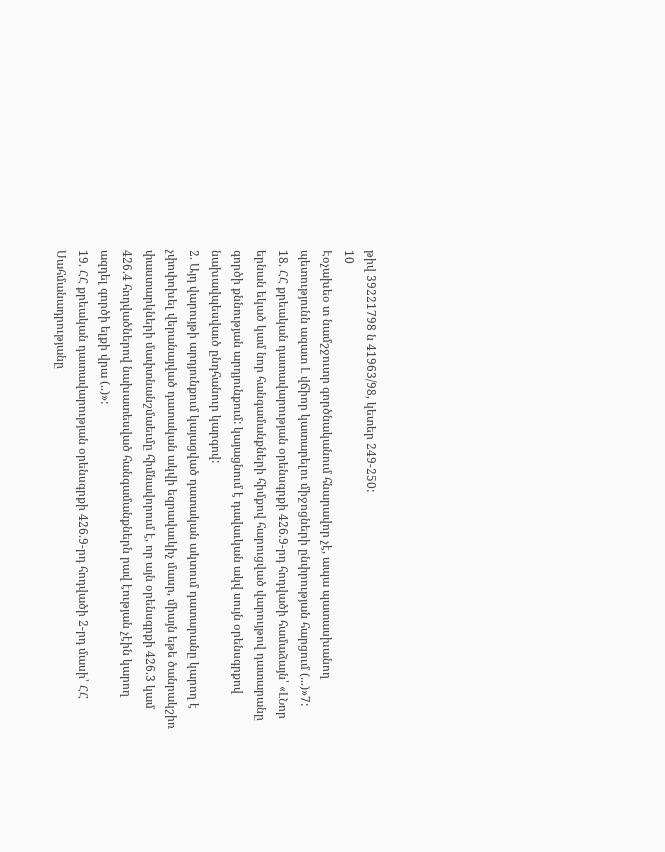թիվ 39221798 ն 41963/98, կետեր 249-250:
10
Էօչախեօ տ նամշջուտր գործնականում հնարավոր չէ, ապա պատասխանող պետությունն ազատ Լ վճիոր կատարելու միջոցների ընփրության հարցում (...)»7:
18. ՀՀ քրեական դատավարության օրենսգրքի 426.9-րդ հոդվածի համաձայն՝ «ԼՆոր երնան եկած կամ նոր հանգամանքների հիմքով հարուցված վարույթով դատարանը գործի քննության արդյունքում: կայացնում է դավաւկան ակվ սույն օրենսգրքով նախավպեսվաւծ ընդհանուր կարգով:
2. Այդ վարույթի արդյունքում կայացված դատական ակտում դատարանը կարող է չփոփոխել վերանայված դատական ակվի եզրավաւկիչ մասր, միայն եթե ծանրակշիռ փաստարկների մափտնանշմաեւմը հիմնավորում է, որ այն օրենսգրքի 426.3 կամ 426.4 հոդվածներով նախատեսված հանգամանքներն րավ էության չէին կարող ազդել գործի ելքի վրա (..)»:
19. ՀՀ քրեական դատավարության օրենսգրքի 426.9-րդ հոդվածի 2-րդ մասի՝ ՀՀ Սահմանադրությանը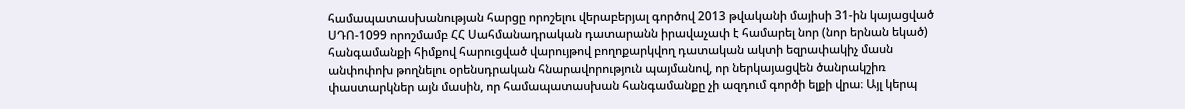համապատասխանության հարցը որոշելու վերաբերյալ գործով 2013 թվականի մայիսի 31-ին կայացված ՍԴՈ-1099 որոշմամբ ՀՀ Սահմանադրական դատարանն իրավաչափ է համարել նոր (նոր երնան եկած) հանգամանքի հիմքով հարուցված վարույթով բողոքարկվող դատական ակտի եզրափակիչ մասն անփոփոխ թողնելու օրենսդրական հնարավորություն պայմանով, որ ներկայացվեն ծանրակշիռ փաստարկներ այն մասին, որ համապատասխան հանգամանքը չի ազդում գործի ելքի վրա։ Այլ կերպ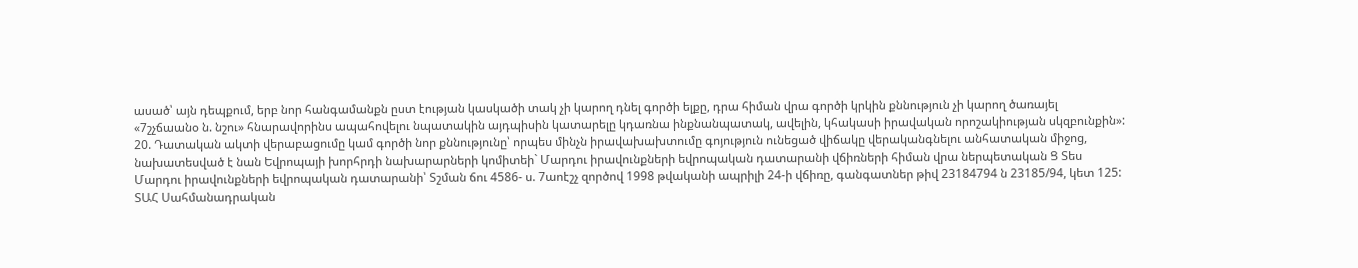ասած՝ այն դեպքում, երբ նոր հանգամանքն ըստ էության կասկածի տակ չի կարող դնել գործի ելքը, դրա հիման վրա գործի կրկին քննություն չի կարող ծառայել «7շչճաանօ ն. նշու» հնարավորինս ապահովելու նպատակին այդպիսին կատարելը կդառնա ինքնանպատակ, ավելին, կհակասի իրավական որոշակիության սկզբունքին»:
20. Դատական ակտի վերաբացումը կամ գործի նոր քննությունը՝ որպես մինչն իրավախախտումը գոյություն ունեցած վիճակը վերականգնելու անհատական միջոց, նախատեսված է նան Եվրոպայի խորհրդի նախարարների կոմիտեի` Մարդու իրավունքների եվրոպական դատարանի վճիռների հիման վրա ներպետական Ց Տես Մարդու իրավունքների եվրոպական դատարանի՝ Տշման ճու 4586- ս. 7աոէշչ զործով 1998 թվականի ապրիլի 24-ի վճիռը, գանգատներ թիվ 23184794 ն 23185/94, կետ 125:
ՏԱՀ Սահմանադրական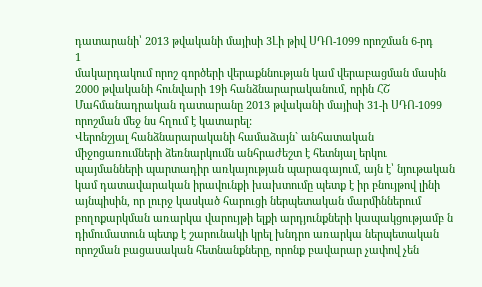դատարանի՝ 2013 թվականի մայիսի 3Լի թիվ ՍԴՈ-1099 որոշման 6-րդ
1
մակարդակում որոշ գործերի վերաքննության կամ վերաբացման մասին 2000 թվականի հունվարի 19ի հանձնարարականում, որին ՀՇ Մահմանադրական դատարանը 2013 թվականի մայիսի 31-ի ՍԴՈ-1099 որոշման մեջ նս հղում է կատարել:
Վերոնշյալ հանձնարարականի համաձայն` անհատական միջոցառումների ձեռնարկումն անհրաժեշտ է հետնյալ երկու պայմանների պարտադիր առկայության պարագայում, այն է՝ նյութական կամ դատավարական իրավունքի խախտումը պետք է իր բնույթով լինի այնպիսին, որ լուրջ կասկած հարուցի ներպետական մարմիններում բողոքարկման առարկա վարույթի ելքի արդյունքների կապակցությամբ ն դիմումատուն պետք է շարունակի կրել խնդրո առարկա ներպետական որոշման բացասական հետնանքները, որոնք բավարար չափով չեն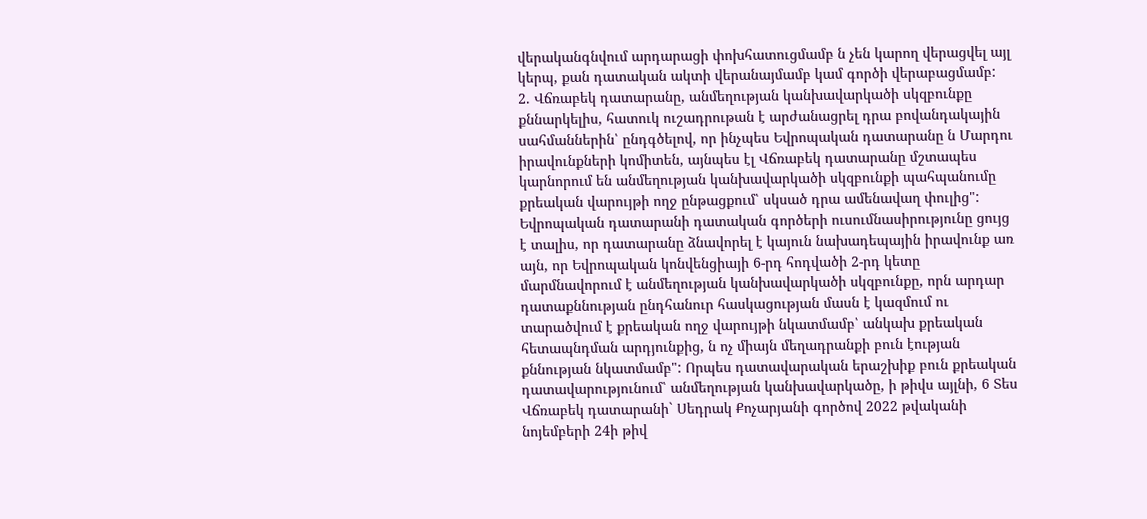վերականգնվում արդարացի փոխհատուցմամբ ն չեն կարող վերացվել այլ կերպ, քան դատական ակտի վերանայմամբ կամ գործի վերաբացմամբ:
2. Վճռաբեկ դատարանը, անմեղության կանխավարկածի սկզբունքը քննարկելիս, հատուկ ուշադրութան է արժանացրել դրա բովանդակային սահմաններին՝ ընդգծելով, որ ինչպես Եվրոպական դատարանը ն Մարդու իրավունքների կոմիտեն, այնպես էլ Վճռաբեկ դատարանը մշտապես կարնորում են անմեղության կանխավարկածի սկզբունքի պահպանումը քրեական վարույթի ողջ ընթացքում՝ սկսած դրա ամենավաղ փուլից":
Եվրոպական դատարանի դատական գործերի ուսումնասիրությունը ցույց է տալիս, որ դատարանը ձնավորել է կայուն նախադեպային իրավունք առ այն, որ Եվրոպական կոնվենցիայի 6-րդ հոդվածի 2-րդ կետը մարմնավորում է անմեղության կանխավարկածի սկզբունքը, որն արդար դատաքննության ընդհանուր հասկացության մասն է կազմում ու տարածվում է քրեական ողջ վարույթի նկատմամբ՝ անկախ քրեական հետապնդման արդյունքից, ն ոչ միայն մեղադրանքի բուն էության քննության նկատմամբ": Որպես դատավարական երաշխիք բուն քրեական դատավարությունում՝ անմեղության կանխավարկածը, ի թիվս այլնի, 6 Տես Վճռաբեկ դատարանի` Սեդրակ Քոչարյանի գործով 2022 թվականի նոյեմբերի 24ի թիվ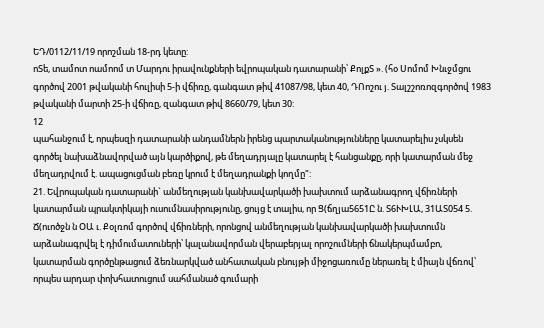ԵԴ/0112/11/19 որոշման 18-րդ կետը:
ոՏե, տամոտ ոամոոմ տ Մարդու իրավունքների եվրոպական դատարանի՝ ՔոլքՏ ». (հօ Սոմոմ Խնւջմցու գործով 2001 թվականի հուլիսի 5-ի վճիռը, գանգատ թիվ 41087/98, կետ 40, ԴՈոշու յ. Տալշշոռոզգործով 1983 թվականի մարտի 25-ի վճիռը, զանգատ թիվ 8660/79, կետ 30:
12
պահանջում է, որպեսզի դատարանի անդամներն իրենց պարտականությունները կատարելիս չսկսեն գործել նախաձնավորված այն կարծիքով, թե մեղադրյալը կատարել է հանցանքը, որի կատարման մեջ մեղադրվում է. ապացուցման բեռը կրում է մեղադրանքի կողմը":
21. Եվրոպական դատարանի` անմեղության կանխավարկածի խախտում արձանագրող վճիռների կատարման պրակտիկայի ուսումնասիրությունը, ցույց է տալիս, որ Ց(ճղյա5651Ը ն. Տ6ՒԽԼԱ, 31ԱՏ054 5. Ճ(ուոծջն ն ՕԱ ւ. Քօլռոմ գործով վճիռների, որոնցով անմեղության կանխավարկածի խախտումն արձանագրվել է դիմումատուների՝ կալանավորման վերաբերյալ որոշումների ճնակերպմամբո, կատարման գործընթացում ձեռնարկված անհատական բնույթի միջոցառումը ներառել է միայն վճռով՝ որպես արդար փոխհատուցում սահմանած գումարի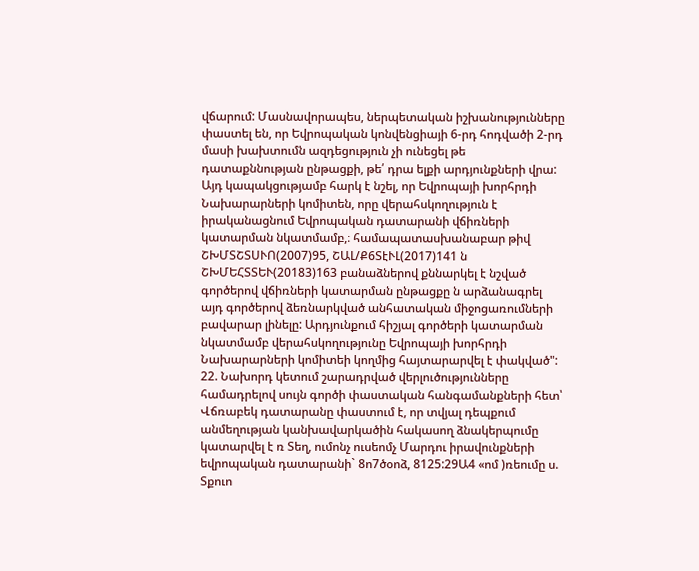վճարում: Մասնավորապես, ներպետական իշխանությունները փաստել են, որ Եվրոպական կոնվենցիայի 6-րդ հոդվածի 2-րդ մասի խախտումն ազդեցություն չի ունեցել թե դատաքննության ընթացքի, թե՛ դրա ելքի արդյունքների վրա: Այդ կապակցությամբ հարկ է նշել, որ Եվրոպայի խորհրդի Նախարարների կոմիտեն, որը վերահսկողություն է իրականացնում Եվրոպական դատարանի վճիռների կատարման նկատմամբ,։ համապատասխանաբար թիվ ՇԽՄՏՇՏՍՒՈ(2007)95, ՇԱԼ/Ք6ՏէՒԼ(2017)141 ն ՇԽՄԵՀՏՏԵՒ(20183)163 բանաձներով քննարկել է նշված գործերով վճիռների կատարման ընթացքը ն արձանագրել այդ գործերով ձեռնարկված անհատական միջոցառումների բավարար լինելը: Արդյունքում հիշյալ գործերի կատարման նկատմամբ վերահսկողությունը Եվրոպայի խորհրդի Նախարարների կոմիտեի կողմից հայտարարվել է փակված":
22. Նախորդ կետում շարադրված վերլուծությունները համադրելով սույն գործի փաստական հանգամանքների հետ՝ Վճռաբեկ դատարանը փաստում է, որ տվյալ դեպքում անմեղության կանխավարկածին հակասող ձնակերպումը կատարվել է ռ Տեղ, ումոնչ ուսեոմչ Մարդու իրավունքների եվրոպական դատարանի` 8ո7ծօոձ, 8125:29Ա4 «ոմ )ռեումը ս. Տքուո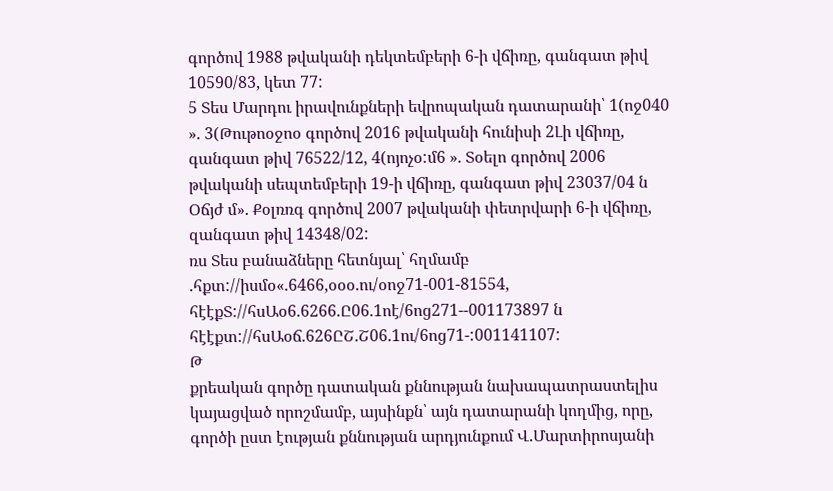գործով 1988 թվականի դեկտեմբերի 6-ի վճիռը, գանգատ թիվ 10590/83, կետ 77:
5 Տես Մարդու իրավունքների եվրոպական դատարանի՝ 1(ոջ040 ». 3(Թութոօջոօ գործով 2016 թվականի հունիսի 2Լի վճիռը, գանգատ թիվ 76522/12, 4(ոյոչօ:մ6 ». Տօելո գործով 2006 թվականի սեպտեմբերի 19-ի վճիռը, գանգատ թիվ 23037/04 ն Օճյժ մ». Քօլռռգ գործով 2007 թվականի փետրվարի 6-ի վճիռը, զանգատ թիվ 14348/02:
ռս Տես բանաձները հետնյալ՝ հղմամբ .հքտ://իսմօ«.6466,օօօ.ու/օոջ71-001-81554, հէէքՏ://հսԱօ6.6266.Ը06.1ոէ/6ոց271--001173897 ն հէէքտ://հսԱօճ.626ԸՇ.Շ06.1ու/6ոց71-:001141107:
Թ
քրեական գործը դատական քննության նախապատրաստելիս կայացված որոշմամբ, այսինքն՝ այն դատարանի կողմից, որը, գործի ըստ էության քննության արդյունքում Վ.Մարտիրոսյանի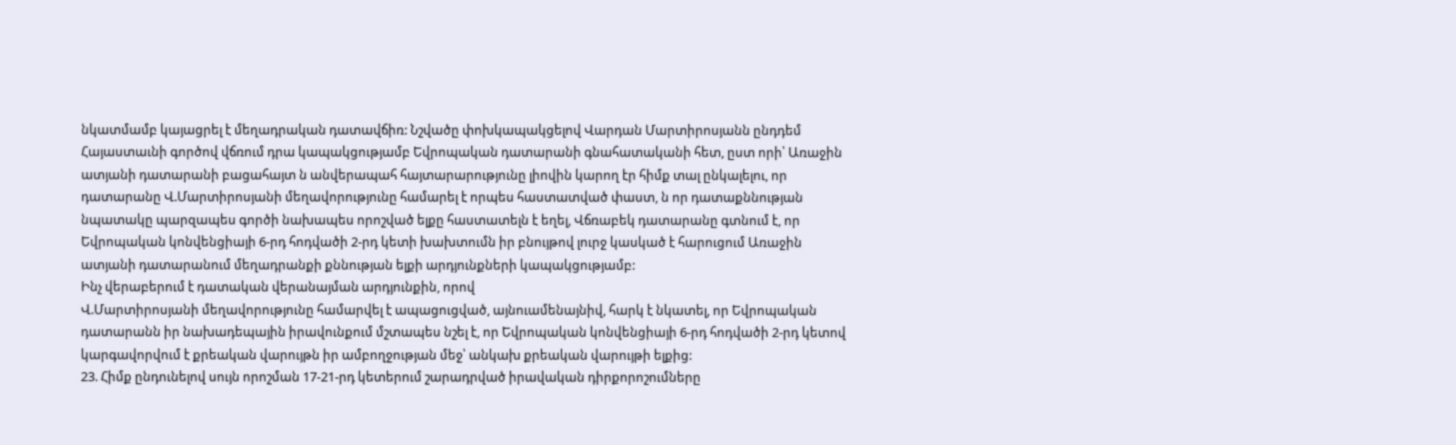նկատմամբ կայացրել է մեղադրական դատավճիռ: Նշվածը փոխկապակցելով Վարդան Մարտիրոսյանն ընդդեմ Հայաստաւնի գործով վճռում դրա կապակցությամբ Եվրոպական դատարանի գնահատականի հետ, ըստ որի՝ Առաջին ատյանի դատարանի բացահայտ ն անվերապահ հայտարարությունը լիովին կարող էր հիմք տալ ընկալելու, որ դատարանը Վ.Մարտիրոսյանի մեղավորությունը համարել է որպես հաստատված փաստ, ն որ դատաքննության նպատակը պարզապես գործի նախապես որոշված ելքը հաստատելն է եղել, Վճռաբեկ դատարանը գտնում է, որ Եվրոպական կոնվենցիայի 6-րդ հոդվածի 2-րդ կետի խախտումն իր բնույթով լուրջ կասկած է հարուցում Առաջին ատյանի դատարանում մեղադրանքի քննության ելքի արդյունքների կապակցությամբ:
Ինչ վերաբերում է դատական վերանայման արդյունքին, որով
Վ.Մարտիրոսյանի մեղավորությունը համարվել է ապացուցված, այնուամենայնիվ, հարկ է նկատել, որ Եվրոպական դատարանն իր նախադեպային իրավունքում մշտապես նշել է, որ Եվրոպական կոնվենցիայի 6-րդ հոդվածի 2-րդ կետով կարգավորվում է քրեական վարույթն իր ամբողջության մեջ՝ անկախ քրեական վարույթի ելքից:
23. Հիմք ընդունելով սույն որոշման 17-21-րդ կետերում շարադրված իրավական դիրքորոշումները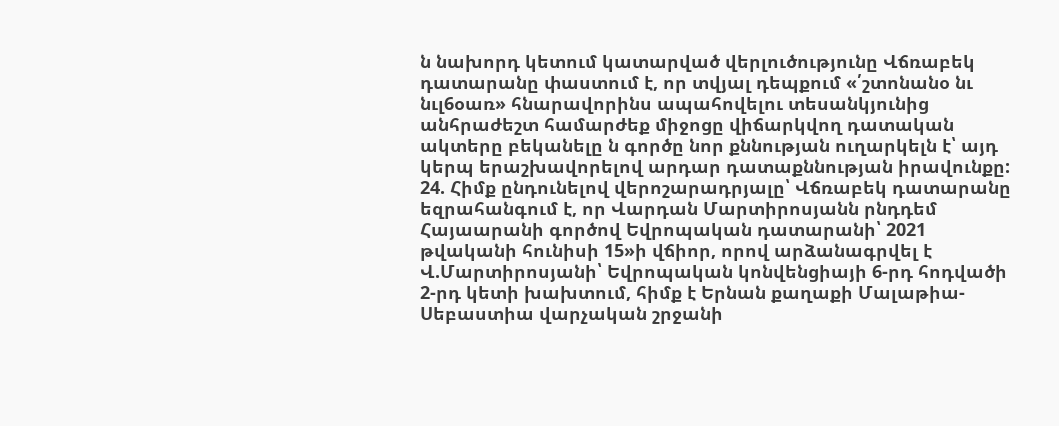ն նախորդ կետում կատարված վերլուծությունը Վճռաբեկ դատարանը փաստում է, որ տվյալ դեպքում «՛շտոնանօ նւ նւլ6օառ» հնարավորինս ապահովելու տեսանկյունից անհրաժեշտ համարժեք միջոցը վիճարկվող դատական ակտերը բեկանելը ն գործը նոր քննության ուղարկելն է՝ այդ կերպ երաշխավորելով արդար դատաքննության իրավունքը:
24. Հիմք ընդունելով վերոշարադրյալը՝ Վճռաբեկ դատարանը եզրահանգում է, որ Վարդան Մարտիրոսյանն րնդդեմ Հայաարանի գործով Եվրոպական դատարանի՝ 2021 թվականի հունիսի 15»ի վճիոր, որով արձանագրվել է Վ.Մարտիրոսյանի՝ Եվրոպական կոնվենցիայի 6-րդ հոդվածի 2-րդ կետի խախտում, հիմք է Երնան քաղաքի Մալաթիա-Սեբաստիա վարչական շրջանի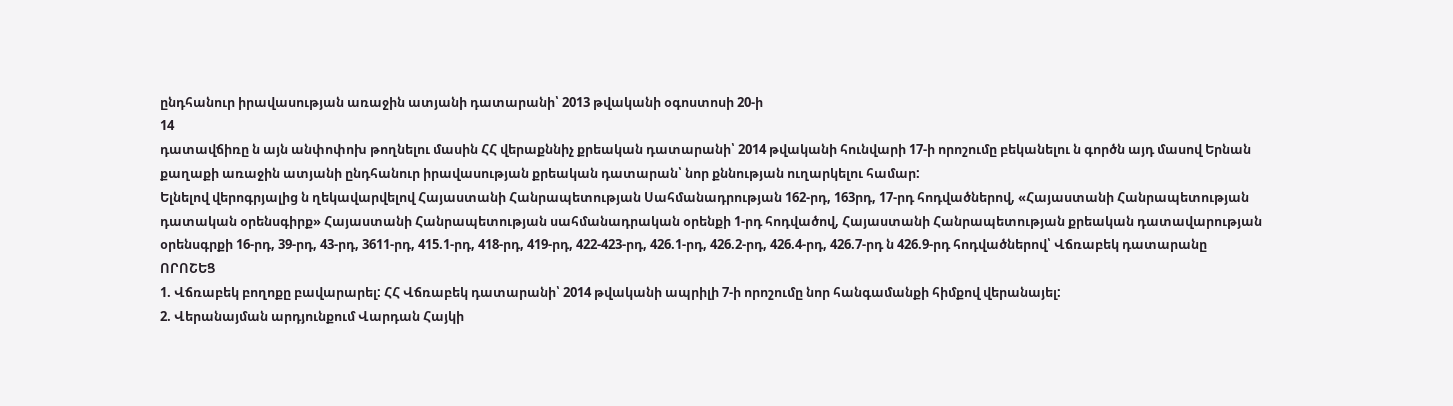ընդհանուր իրավասության առաջին ատյանի դատարանի՝ 2013 թվականի օգոստոսի 20-ի
14
դատավճիռը ն այն անփոփոխ թողնելու մասին ՀՀ վերաքննիչ քրեական դատարանի՝ 2014 թվականի հունվարի 17-ի որոշումը բեկանելու ն գործն այդ մասով Երնան քաղաքի առաջին ատյանի ընդհանուր իրավասության քրեական դատարան՝ նոր քննության ուղարկելու համար:
Ելնելով վերոգրյալից ն ղեկավարվելով Հայաստանի Հանրապետության Սահմանադրության 162-րդ, 163րդ, 17-րդ հոդվածներով, «Հայաստանի Հանրապետության դատական օրենսգիրք» Հայաստանի Հանրապետության սահմանադրական օրենքի 1-րդ հոդվածով, Հայաստանի Հանրապետության քրեական դատավարության օրենսգրքի 16-րդ, 39-րդ, 43-րդ, 3611-րդ, 415.1-րդ, 418-րդ, 419-րդ, 422-423-րդ, 426.1-րդ, 426.2-րդ, 426.4-րդ, 426.7-րդ ն 426.9-րդ հոդվածներով՝ Վճռաբեկ դատարանը
ՈՐՈՇԵՑ
1. Վճռաբեկ բողոքը բավարարել: ՀՀ Վճռաբեկ դատարանի՝ 2014 թվականի ապրիլի 7-ի որոշումը նոր հանգամանքի հիմքով վերանայել:
2. Վերանայման արդյունքում Վարդան Հայկի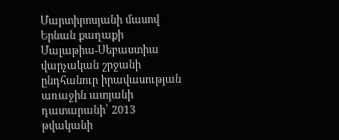Մարտիրոսյանի մասով Երնան քաղաքի Մալաթիա-Սեբաստիա վարչական շրջանի ընդհանուր իրավասության առաջին ատյանի դատարանի՝ 2013 թվականի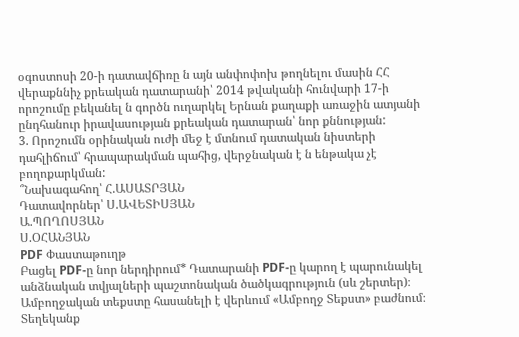օգոստոսի 20-ի դատավճիռը ն այն անփոփոխ թողնելու մասին ՀՀ վերաքննիչ քրեական դատարանի՝ 2014 թվականի հունվարի 17-ի որոշումը բեկանել ն գործն ուղարկել Երնան քաղաքի առաջին ատյանի ընդհանուր իրավասության քրեական դատարան՝ նոր քննության:
3. Որոշումն օրինական ուժի մեջ է մտնում դատական նիստերի դահլիճում՝ հրապարակման պահից, վերջնական է ն ենթակա չէ բողոքարկման:
՞Նախագահող՝ Հ.ԱՍԱՏՐՅԱՆ
Դատավորներ՝ Ս.ԱՎԵՏԻՍՅԱՆ
Ա.ՊՈՂՈՍՅԱՆ
Ս.ՕՀԱՆՅԱՆ
PDF Փաստաթուղթ
Բացել PDF-ը նոր ներդիրում* Դատարանի PDF-ը կարող է պարունակել անձնական տվյալների պաշտոնական ծածկագրություն (սև շերտեր)։ Ամբողջական տեքստը հասանելի է վերևում «Ամբողջ Տեքստ» բաժնում։
Տեղեկանք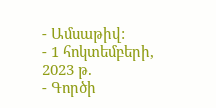- Ամսաթիվ:
- 1 հոկտեմբերի, 2023 թ.
- Գործի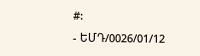#:
- ԵՄԴ/0026/01/12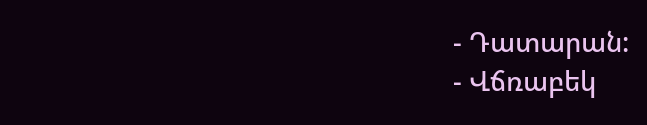- Դատարան:
- Վճռաբեկ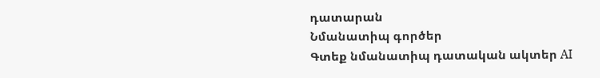դատարան
Նմանատիպ գործեր
Գտեք նմանատիպ դատական ակտեր AI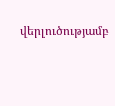վերլուծությամբ